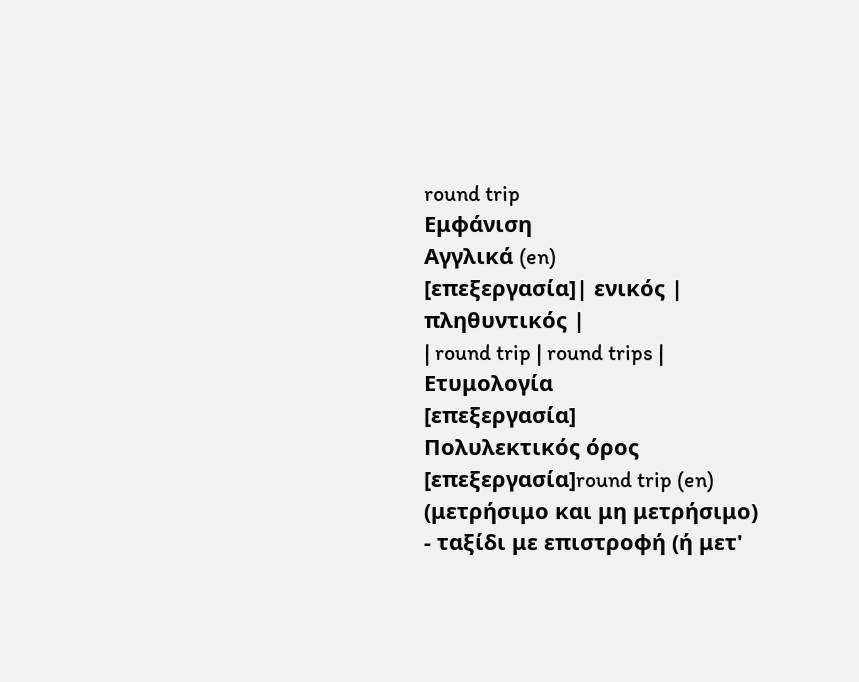round trip
Εμφάνιση
Αγγλικά (en)
[επεξεργασία]| ενικός | πληθυντικός |
| round trip | round trips |
Ετυμολογία
[επεξεργασία]
Πολυλεκτικός όρος
[επεξεργασία]round trip (en) (μετρήσιμο και μη μετρήσιμο)
- ταξίδι με επιστροφή (ή μετ'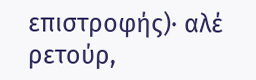επιστροφής)· αλέ ρετούρ,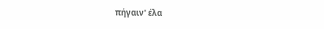πήγαιν' έλα